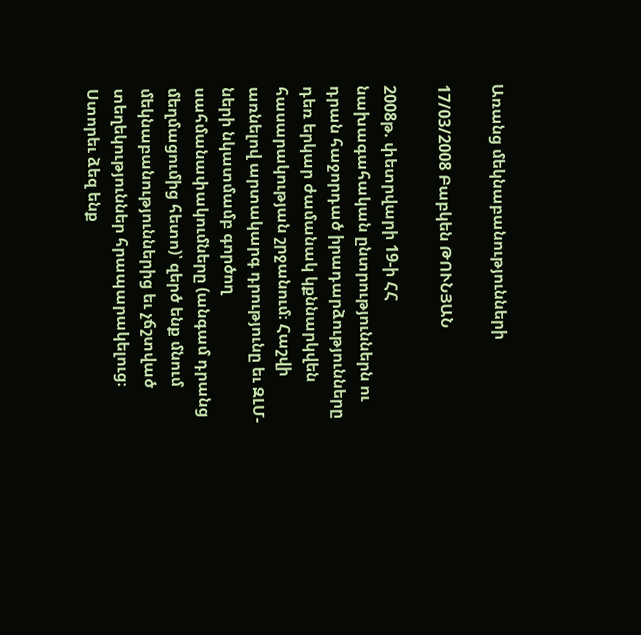Առանց մեկնաբանությունների

17/03/2008 Բաբկեն ԹՈՒՆՅԱՆ

2008թ. փետրվարի 19-ի ՀՀ նախագահական ընտրություններն ու դրան հաջորդած իրադարձությունները դեռ երկար ժամանակ կքննարկվեն հասարակության շրջանում։ Հաշվի առնելով արտակարգ դրությունը եւ ԶԼՄ-ների նկատմամբ գործող սահմանափակումները (անգամ դրանց մեղմացումից հետո)՝ զերծ ենք մնում մեկնաբանություններից եւ չճշտված տեղեկություններ հրապարակելուց։ Ստորեւ ձեզ ենք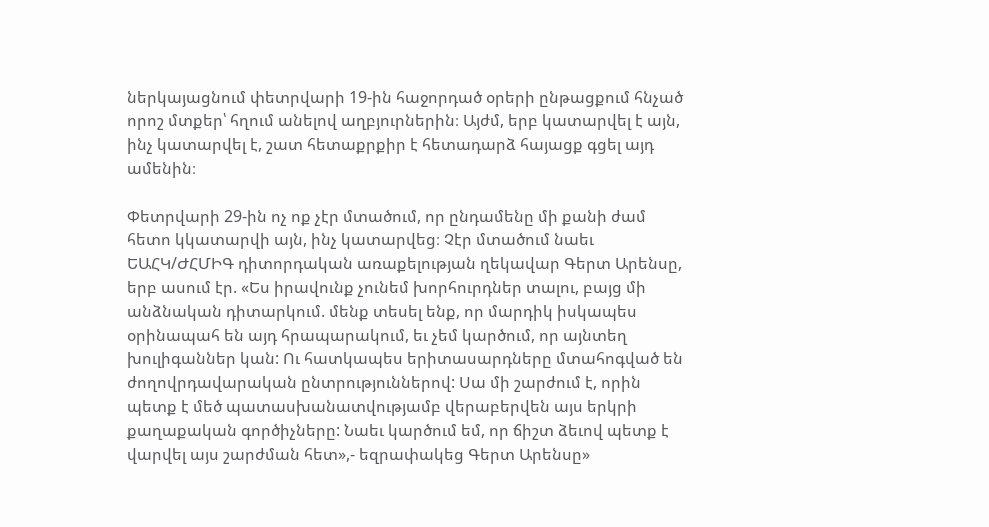ներկայացնում փետրվարի 19-ին հաջորդած օրերի ընթացքում հնչած որոշ մտքեր՝ հղում անելով աղբյուրներին։ Այժմ, երբ կատարվել է այն, ինչ կատարվել է, շատ հետաքրքիր է հետադարձ հայացք գցել այդ ամենին։

Փետրվարի 29-ին ոչ ոք չէր մտածում, որ ընդամենը մի քանի ժամ հետո կկատարվի այն, ինչ կատարվեց։ Չէր մտածում նաեւ ԵԱՀԿ/ԺՀՄԻԳ դիտորդական առաքելության ղեկավար Գերտ Արենսը, երբ ասում էր. «Ես իրավունք չունեմ խորհուրդներ տալու, բայց մի անձնական դիտարկում. մենք տեսել ենք, որ մարդիկ իսկապես օրինապահ են այդ հրապարակում, եւ չեմ կարծում, որ այնտեղ խուլիգաններ կան: Ու հատկապես երիտասարդները մտահոգված են ժողովրդավարական ընտրություններով: Սա մի շարժում է, որին պետք է մեծ պատասխանատվությամբ վերաբերվեն այս երկրի քաղաքական գործիչները: Նաեւ կարծում եմ, որ ճիշտ ձեւով պետք է վարվել այս շարժման հետ»,- եզրափակեց Գերտ Արենսը»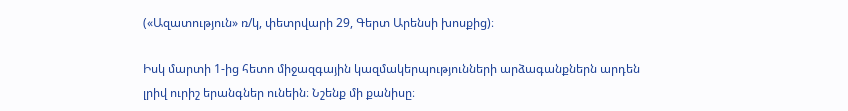(«Ազատություն» ռ/կ, փետրվարի 29, Գերտ Արենսի խոսքից)։

Իսկ մարտի 1-ից հետո միջազգային կազմակերպությունների արձագանքներն արդեն լրիվ ուրիշ երանգներ ունեին։ Նշենք մի քանիսը։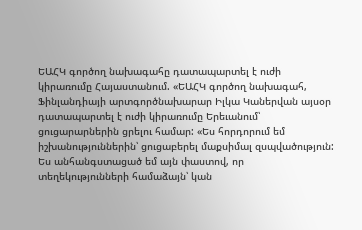ԵԱՀԿ գործող նախագահը դատապարտել է ուժի կիրառումը Հայաստանում. «ԵԱՀԿ գործող նախագահ, Ֆինլանդիայի արտգործնախարար Իլկա Կաներվան այսօր դատապարտել է ուժի կիրառումը Երեւանում՝ ցուցարարներին ցրելու համար: «Ես հորդորում եմ իշխանություններին՝ ցուցաբերել մաքսիմալ զսպվածություն: Ես անհանգստացած եմ այն փաստով, որ տեղեկությունների համաձայն՝ կան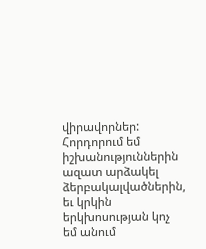վիրավորներ: Հորդորում եմ իշխանություններին ազատ արձակել ձերբակալվածներին, եւ կրկին երկխոսության կոչ եմ անում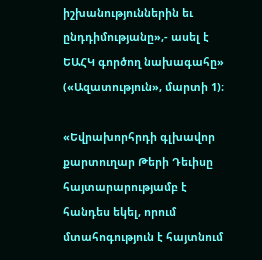իշխանություններին եւ ընդդիմությանը»,- ասել է ԵԱՀԿ գործող նախագահը» («Ազատություն», մարտի 1)։

«Եվրախորհրդի գլխավոր քարտուղար Թերի Դեւիսը հայտարարությամբ է հանդես եկել, որում մտահոգություն է հայտնում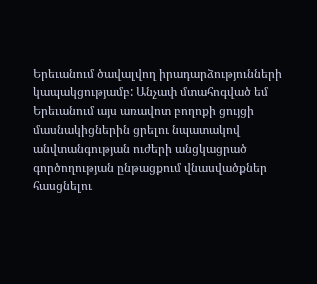Երեւանում ծավալվող իրադարձությունների կապակցությամբ: Անչափ մտահոգված եմ Երեւանում այս առավոտ բողոքի ցույցի մասնակիցներին ցրելու նպատակով անվտանգության ուժերի անցկացրած գործողության ընթացքում վնասվածքներ հասցնելու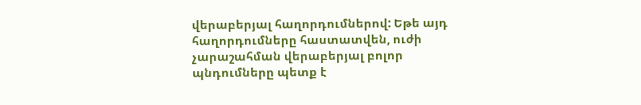վերաբերյալ հաղորդումներով: Եթե այդ հաղորդումները հաստատվեն, ուժի չարաշահման վերաբերյալ բոլոր պնդումները պետք է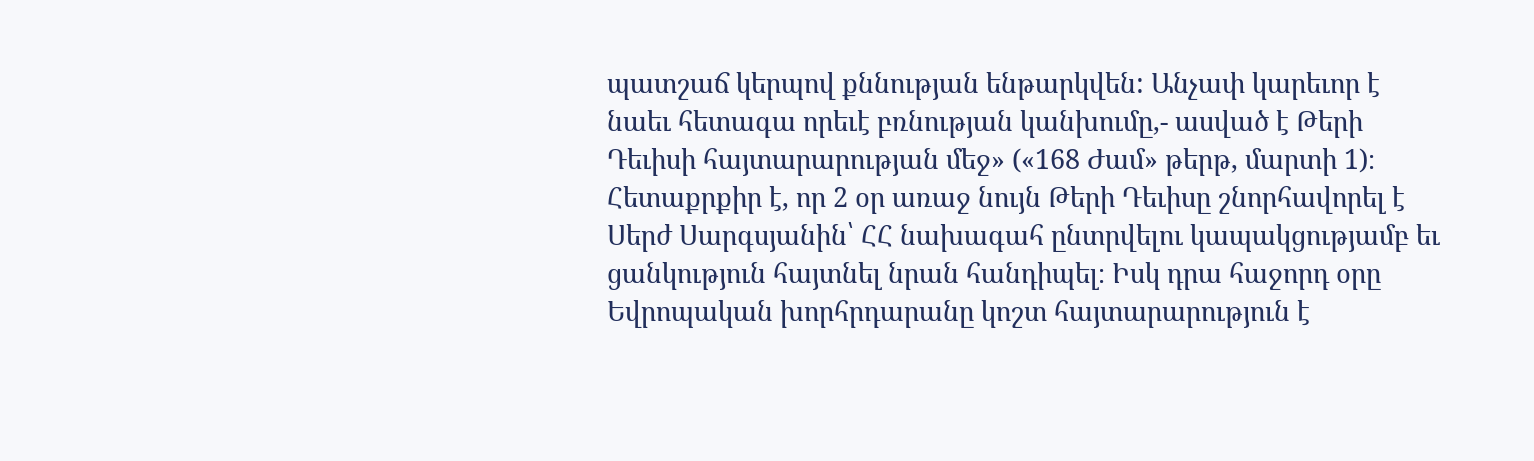պատշաճ կերպով քննության ենթարկվեն: Անչափ կարեւոր է նաեւ հետագա որեւէ բռնության կանխումը,- ասված է Թերի Դեւիսի հայտարարության մեջ» («168 Ժամ» թերթ, մարտի 1)։ Հետաքրքիր է, որ 2 օր առաջ նույն Թերի Դեւիսը շնորհավորել է Սերժ Սարգսյանին՝ ՀՀ նախագահ ընտրվելու կապակցությամբ եւ ցանկություն հայտնել նրան հանդիպել։ Իսկ դրա հաջորդ օրը Եվրոպական խորհրդարանը կոշտ հայտարարություն է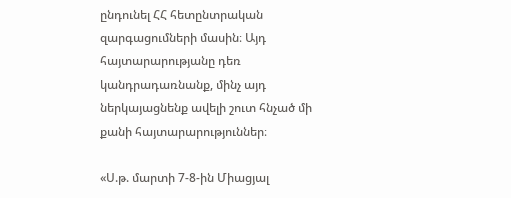ընդունել ՀՀ հետընտրական զարգացումների մասին։ Այդ հայտարարությանը դեռ կանդրադառնանք, մինչ այդ ներկայացնենք ավելի շուտ հնչած մի քանի հայտարարություններ։

«Ս.թ. մարտի 7-8-ին Միացյալ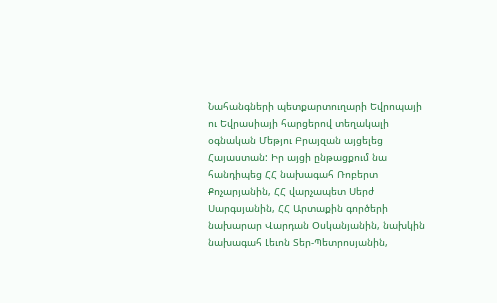Նահանգների պետքարտուղարի Եվրոպայի ու Եվրասիայի հարցերով տեղակալի օգնական Մեթյու Բրայզան այցելեց Հայաստան: Իր այցի ընթացքում նա հանդիպեց ՀՀ նախագահ Ռոբերտ Քոչարյանին, ՀՀ վարչապետ Սերժ Սարգսյանին, ՀՀ Արտաքին գործերի նախարար Վարդան Օսկանյանին, նախկին նախագահ Լեւոն Տեր-Պետրոսյանին,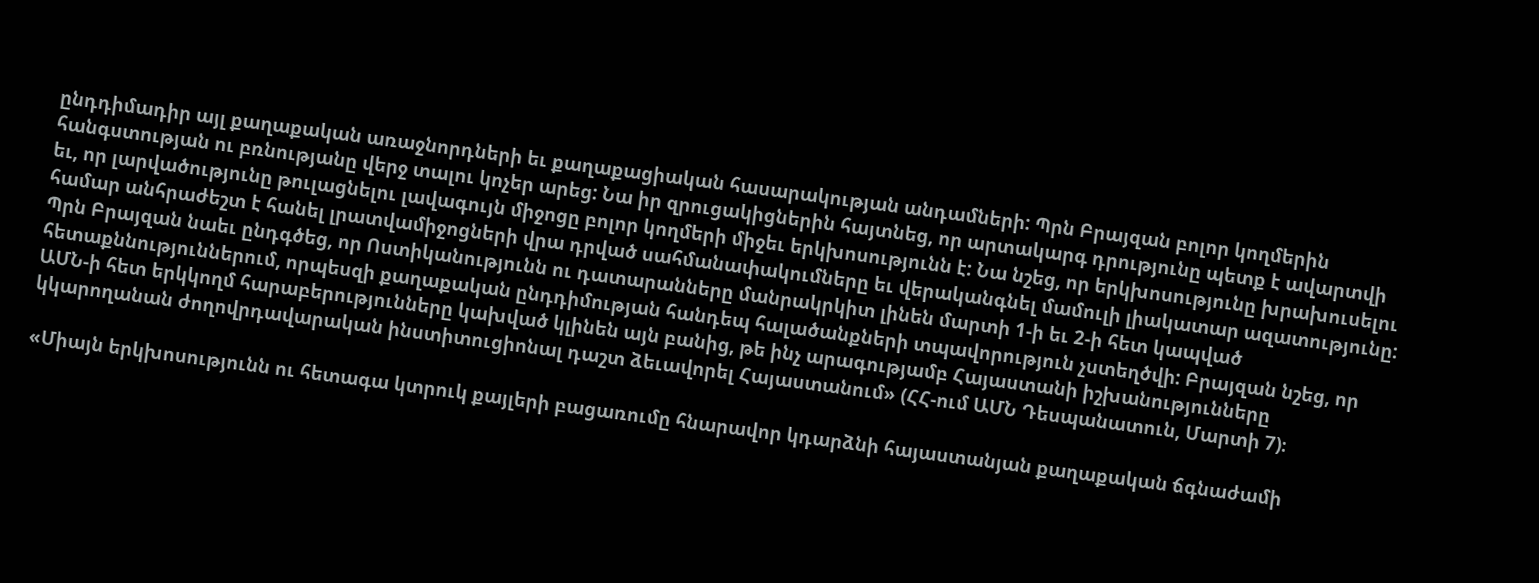ընդդիմադիր այլ քաղաքական առաջնորդների եւ քաղաքացիական հասարակության անդամների: Պրն Բրայզան բոլոր կողմերին հանգստության ու բռնությանը վերջ տալու կոչեր արեց: Նա իր զրուցակիցներին հայտնեց, որ արտակարգ դրությունը պետք է ավարտվի եւ, որ լարվածությունը թուլացնելու լավագույն միջոցը բոլոր կողմերի միջեւ երկխոսությունն է: Նա նշեց, որ երկխոսությունը խրախուսելու համար անհրաժեշտ է հանել լրատվամիջոցների վրա դրված սահմանափակումները եւ վերականգնել մամուլի լիակատար ազատությունը: Պրն Բրայզան նաեւ ընդգծեց, որ Ոստիկանությունն ու դատարանները մանրակրկիտ լինեն մարտի 1-ի եւ 2-ի հետ կապված հետաքննություններում, որպեսզի քաղաքական ընդդիմության հանդեպ հալածանքների տպավորություն չստեղծվի: Բրայզան նշեց, որ ԱՄՆ-ի հետ երկկողմ հարաբերությունները կախված կլինեն այն բանից, թե ինչ արագությամբ Հայաստանի իշխանությունները կկարողանան ժողովրդավարական ինստիտուցիոնալ դաշտ ձեւավորել Հայաստանում» (ՀՀ-ում ԱՄՆ Դեսպանատուն, Մարտի 7)։

«Միայն երկխոսությունն ու հետագա կտրուկ քայլերի բացառումը հնարավոր կդարձնի հայաստանյան քաղաքական ճգնաժամի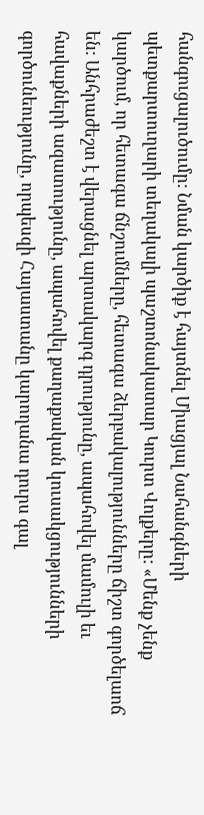հանգուցալուծումը: Նման կարծիք է հայտնել Միացյալ Նահանգների պետքարտուղարի տեղակալի պաշտոնակատար Կուրտ Վոլքերը: «Մենք չենք կարծում, որ հետագա ճնշումները, հետագա ձերբակալությունները ճիշտ գործելաոճ են: Անհրաժեշտ է վերացնել արտակարգ դրությունը, ապահովել մամուլի եւ հավաքների ազատությունը, ապահովել քաղաքական կուսակցությունների գործունեությունը, որպեսզի Հայաստանը կարողանա դուրս գալ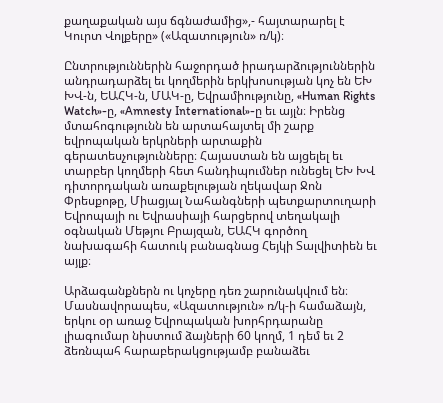քաղաքական այս ճգնաժամից»,- հայտարարել է Կուրտ Վոլքերը» («Ազատություն» ռ/կ)։

Ընտրություններին հաջորդած իրադարձություններին անդրադարձել եւ կողմերին երկխոսության կոչ են ԵԽ ԽՎ-ն, ԵԱՀԿ-ն, ՄԱԿ-ը, Եվրամիությունը, «Human Rights Watch»-ը, «Amnesty International»-ը եւ այլն։ Իրենց մտահոգությունն են արտահայտել մի շարք եվրոպական երկրների արտաքին գերատեսչությունները։ Հայաստան են այցելել եւ տարբեր կողմերի հետ հանդիպումներ ունեցել ԵԽ ԽՎ դիտորդական առաքելության ղեկավար Ջոն Փրեսքոթը, Միացյալ Նահանգների պետքարտուղարի Եվրոպայի ու Եվրասիայի հարցերով տեղակալի օգնական Մեթյու Բրայզան, ԵԱՀԿ գործող նախագահի հատուկ բանագնաց Հեյկի Տալվիտիեն եւ այլք։

Արձագանքներն ու կոչերը դեռ շարունակվում են։ Մասնավորապես, «Ազատություն» ռ/կ-ի համաձայն, երկու օր առաջ Եվրոպական խորհրդարանը լիագումար նիստում ձայների 60 կողմ, 1 դեմ եւ 2 ձեռնպահ հարաբերակցությամբ բանաձեւ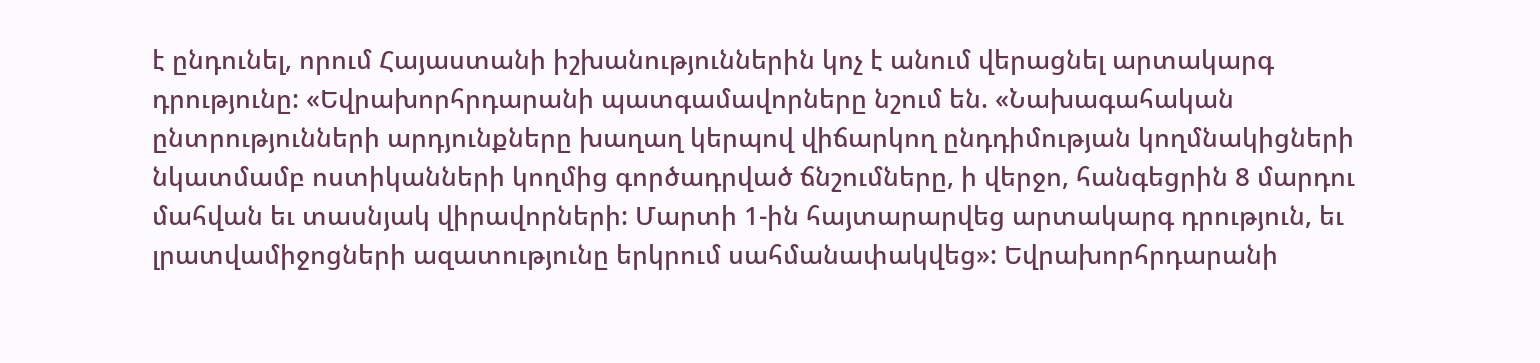է ընդունել, որում Հայաստանի իշխանություններին կոչ է անում վերացնել արտակարգ դրությունը: «Եվրախորհրդարանի պատգամավորները նշում են. «Նախագահական ընտրությունների արդյունքները խաղաղ կերպով վիճարկող ընդդիմության կողմնակիցների նկատմամբ ոստիկանների կողմից գործադրված ճնշումները, ի վերջո, հանգեցրին 8 մարդու մահվան եւ տասնյակ վիրավորների: Մարտի 1-ին հայտարարվեց արտակարգ դրություն, եւ լրատվամիջոցների ազատությունը երկրում սահմանափակվեց»: Եվրախորհրդարանի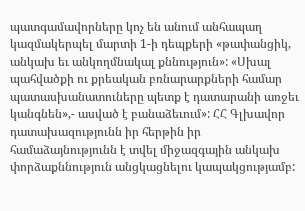պատգամավորները կոչ են անում անհապաղ կազմակերպել մարտի 1-ի դեպքերի «թափանցիկ, անկախ եւ անկողմնակալ քննություն»: «Սխալ պահվածքի ու քրեական բռնարարքների համար պատասխանատուները պետք է դատարանի առջեւ կանգնեն»,- ասված է բանաձեւում»: ՀՀ Գլխավոր դատախազությունն իր հերթին իր համաձայնությունն է տվել միջազգային անկախ փորձաքննություն անցկացնելու կապակցությամբ: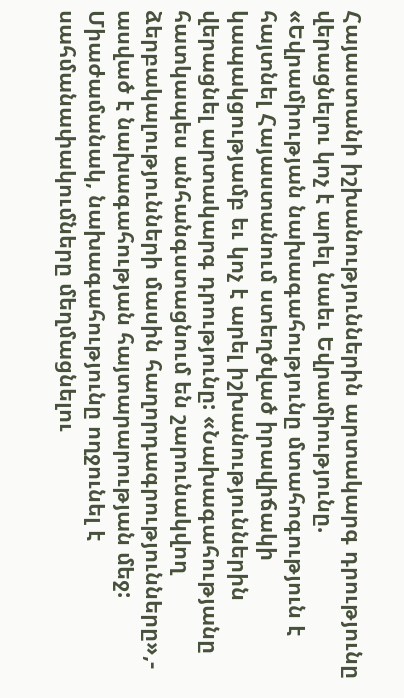Հայաստանի իշխանություններին արտակարգ դրությունը վերացնելու կոչ է արել նաեւ Եվրամիությունը. «Եվրամիության նախագահությունը մտահոգություն է հայտնել Հայաստանում ստեղծված իրավիճակի կապակցությամբ եւ կոչ է արել իշխանություններին վերացնել արտակարգ դրությունը: «Նախագահությանը հատկապես անհանգստացնում են շարունակվող ձերբակալությունների մասին հաղորդագրությունները»,- ասված է նախագահության հայտարարության մեջ: Միաժամանակ, նախագահությունը ողջունել է սահմանափակումները մեղմացնելու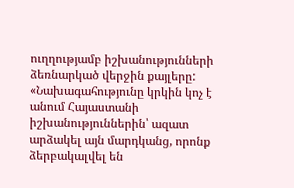ուղղությամբ իշխանությունների ձեռնարկած վերջին քայլերը: «Նախագահությունը կրկին կոչ է անում Հայաստանի իշխանություններին՝ ազատ արձակել այն մարդկանց, որոնք ձերբակալվել են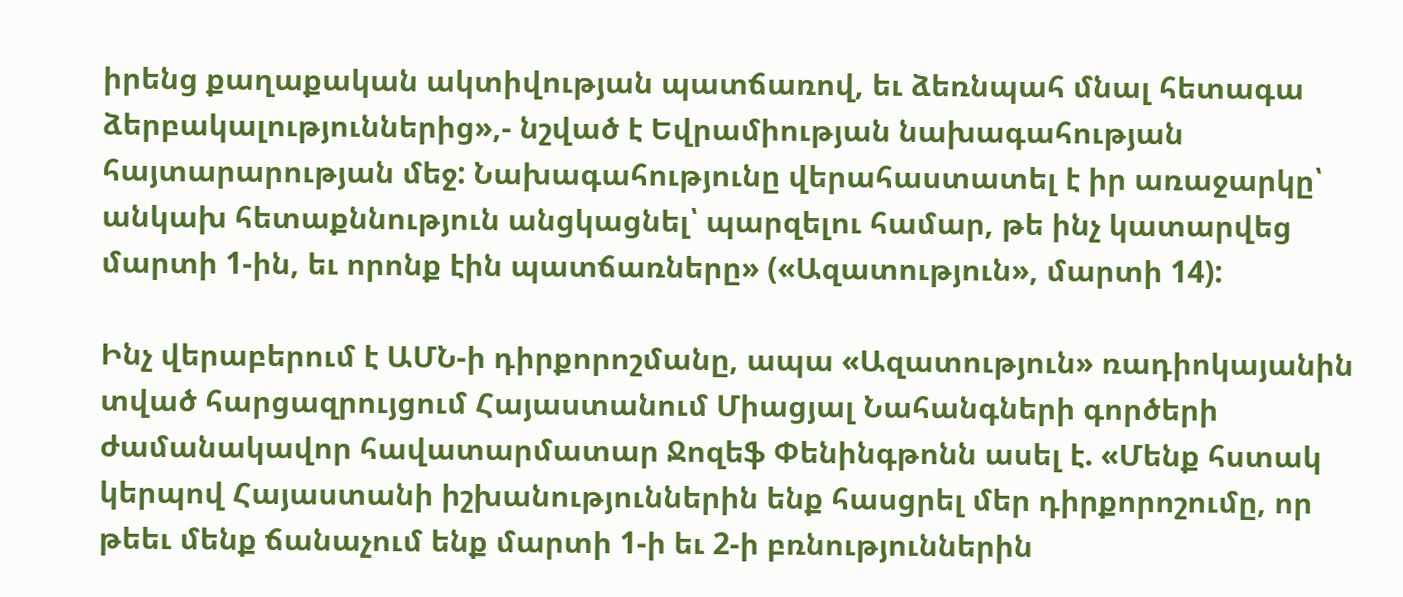իրենց քաղաքական ակտիվության պատճառով, եւ ձեռնպահ մնալ հետագա ձերբակալություններից»,- նշված է Եվրամիության նախագահության հայտարարության մեջ: Նախագահությունը վերահաստատել է իր առաջարկը՝ անկախ հետաքննություն անցկացնել՝ պարզելու համար, թե ինչ կատարվեց մարտի 1-ին, եւ որոնք էին պատճառները» («Ազատություն», մարտի 14):

Ինչ վերաբերում է ԱՄՆ-ի դիրքորոշմանը, ապա «Ազատություն» ռադիոկայանին տված հարցազրույցում Հայաստանում Միացյալ Նահանգների գործերի ժամանակավոր հավատարմատար Ջոզեֆ Փենինգթոնն ասել է. «Մենք հստակ կերպով Հայաստանի իշխանություններին ենք հասցրել մեր դիրքորոշումը, որ թեեւ մենք ճանաչում ենք մարտի 1-ի եւ 2-ի բռնություններին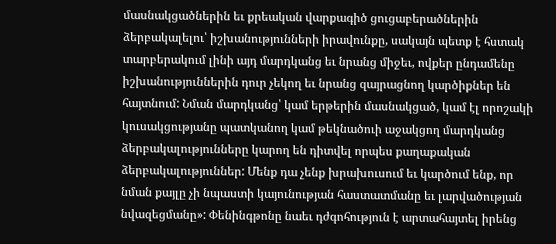մասնակցածներին եւ քրեական վարքագիծ ցուցաբերածներին ձերբակալելու՝ իշխանությունների իրավունքը, սակայն պետք է հստակ տարբերակում լինի այդ մարդկանց եւ նրանց միջեւ, ովքեր ընդամենը իշխանություններին դուր չեկող եւ նրանց զայրացնող կարծիքներ են հայտնում: Նման մարդկանց՝ կամ երթերին մասնակցած, կամ էլ որոշակի կուսակցությանը պատկանող կամ թեկնածուի աջակցող մարդկանց ձերբակալությունները կարող են դիտվել որպես քաղաքական ձերբակալություններ: Մենք դա չենք խրախուսում եւ կարծում ենք, որ նման քայլը չի նպաստի կայունության հաստատմանը եւ լարվածության նվազեցմանը»: Փենինգթոնը նաեւ դժգոհություն է արտահայտել իրենց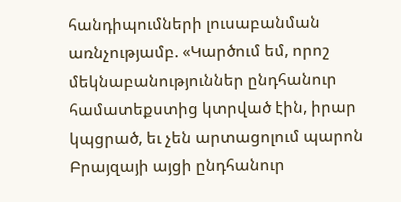հանդիպումների լուսաբանման առնչությամբ. «Կարծում եմ, որոշ մեկնաբանություններ ընդհանուր համատեքստից կտրված էին, իրար կպցրած, եւ չեն արտացոլում պարոն Բրայզայի այցի ընդհանուր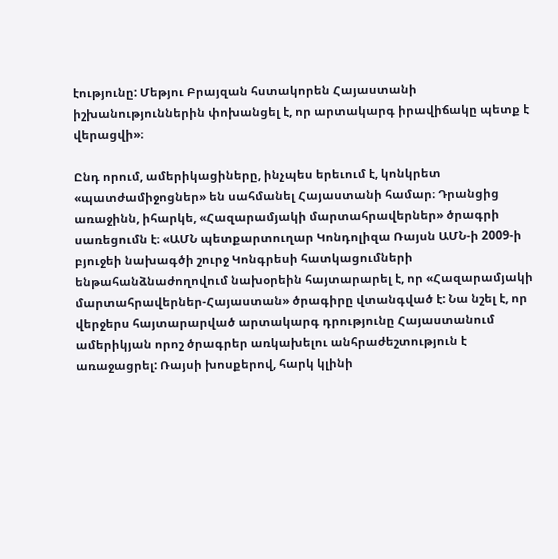էությունը: Մեթյու Բրայզան հստակորեն Հայաստանի իշխանություններին փոխանցել է, որ արտակարգ իրավիճակը պետք է վերացվի»։

Ընդ որում, ամերիկացիները, ինչպես երեւում է, կոնկրետ «պատժամիջոցներ» են սահմանել Հայաստանի համար։ Դրանցից առաջինն, իհարկե, «Հազարամյակի մարտահրավերներ» ծրագրի սառեցումն է։ «ԱՄՆ պետքարտուղար Կոնդոլիզա Ռայսն ԱՄՆ-ի 2009-ի բյուջեի նախագծի շուրջ Կոնգրեսի հատկացումների ենթահանձնաժողովում նախօրեին հայտարարել է, որ «Հազարամյակի մարտահրավերներ-Հայաստան» ծրագիրը վտանգված է: Նա նշել է, որ վերջերս հայտարարված արտակարգ դրությունը Հայաստանում ամերիկյան որոշ ծրագրեր առկախելու անհրաժեշտություն է առաջացրել: Ռայսի խոսքերով, հարկ կլինի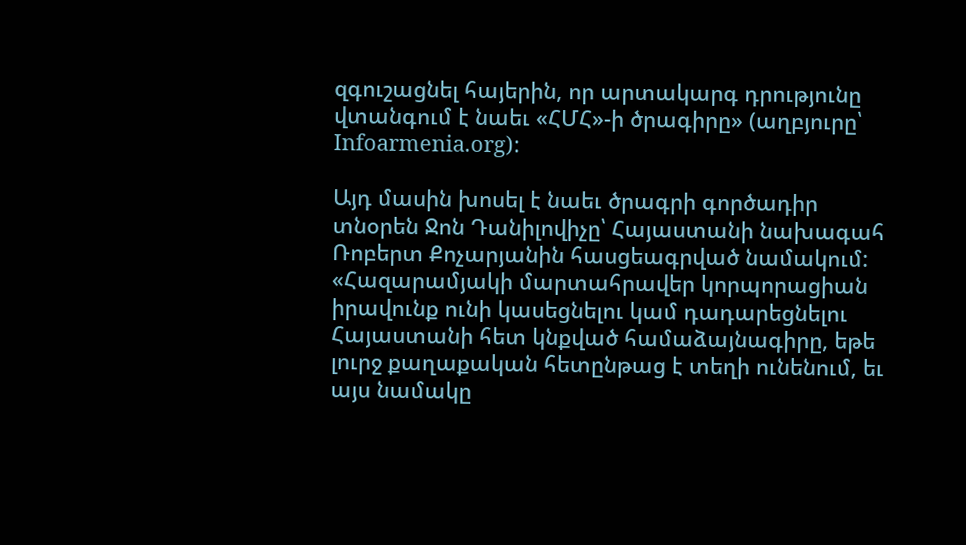զգուշացնել հայերին, որ արտակարգ դրությունը վտանգում է նաեւ «ՀՄՀ»-ի ծրագիրը» (աղբյուրը՝ Infoarmenia.org):

Այդ մասին խոսել է նաեւ ծրագրի գործադիր տնօրեն Ջոն Դանիլովիչը՝ Հայաստանի նախագահ Ռոբերտ Քոչարյանին հասցեագրված նամակում: «Հազարամյակի մարտահրավեր կորպորացիան իրավունք ունի կասեցնելու կամ դադարեցնելու Հայաստանի հետ կնքված համաձայնագիրը, եթե լուրջ քաղաքական հետընթաց է տեղի ունենում, եւ այս նամակը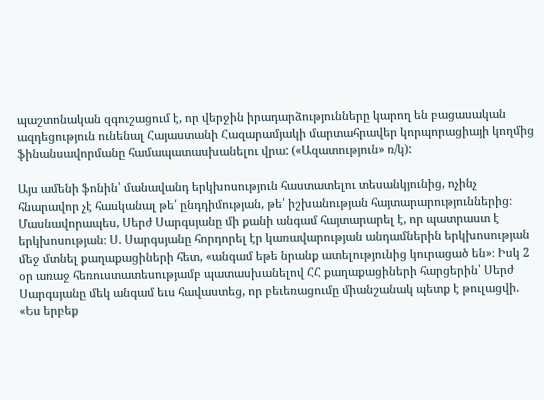պաշտոնական զգուշացում է, որ վերջին իրադարձությունները կարող են բացասական ազդեցություն ունենալ Հայաստանի Հազարամյակի մարտահրավեր կորպորացիայի կողմից ֆինանսավորմանը համապատասխանելու վրա: («Ազատություն» ռ/կ):

Այս ամենի ֆոնին՝ մանավանդ երկխոսություն հաստատելու տեսանկյունից, ոչինչ հնարավոր չէ հասկանալ թե՛ ընդդիմության, թե՛ իշխանության հայտարարություններից։ Մասնավորապես, Սերժ Սարգսյանը մի քանի անգամ հայտարարել է, որ պատրաստ է երկխոսության։ Ս. Սարգսյանը հորդորել էր կառավարության անդամներին երկխոսության մեջ մտնել քաղաքացիների հետ, «անգամ եթե նրանք ատելությունից կուրացած են»։ Իսկ 2 օր առաջ հեռուստատեսությամբ պատասխանելով ՀՀ քաղաքացիների հարցերին՝ Սերժ Սարգսյանը մեկ անգամ եւս հավաստեց, որ բեւեռացումը միանշանակ պետք է թուլացվի. «Ես երբեք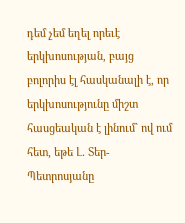դեմ չեմ եղել որեւէ երկխոսության, բայց բոլորիս էլ հասկանալի է, որ երկխոսությունը միշտ հասցեական է լինում` ով ում հետ, եթե Լ. Տեր-Պետրոսյանը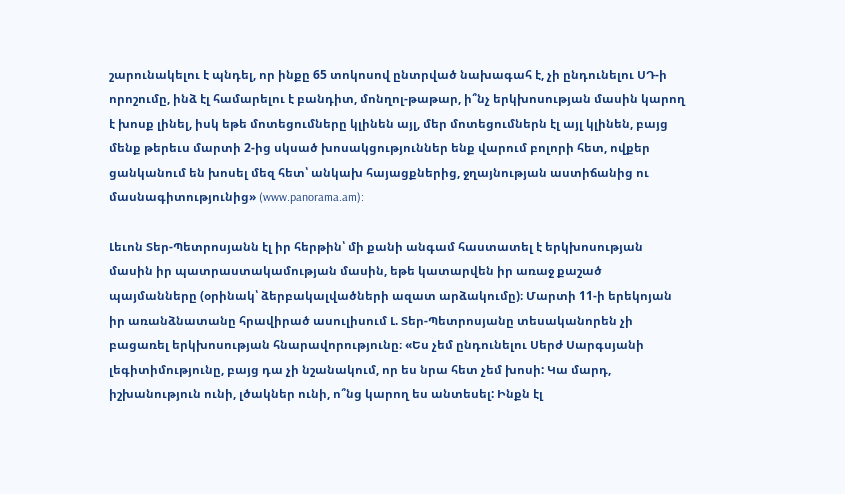շարունակելու է պնդել, որ ինքը 65 տոկոսով ընտրված նախագահ է, չի ընդունելու ՍԴ-ի որոշումը, ինձ էլ համարելու է բանդիտ, մոնղոլ-թաթար, ի՞նչ երկխոսության մասին կարող է խոսք լինել, իսկ եթե մոտեցումները կլինեն այլ, մեր մոտեցումներն էլ այլ կլինեն, բայց մենք թերեւս մարտի 2-ից սկսած խոսակցություններ ենք վարում բոլորի հետ, ովքեր ցանկանում են խոսել մեզ հետ՝ անկախ հայացքներից, ջղայնության աստիճանից ու մասնագիտությունից» (www.panorama.am):

Լեւոն Տեր-Պետրոսյանն էլ իր հերթին՝ մի քանի անգամ հաստատել է երկխոսության մասին իր պատրաստակամության մասին, եթե կատարվեն իր առաջ քաշած պայմանները (օրինակ՝ ձերբակալվածների ազատ արձակումը)։ Մարտի 11-ի երեկոյան իր առանձնատանը հրավիրած ասուլիսում Լ. Տեր-Պետրոսյանը տեսականորեն չի բացառել երկխոսության հնարավորությունը։ «Ես չեմ ընդունելու Սերժ Սարգսյանի լեգիտիմությունը, բայց դա չի նշանակում, որ ես նրա հետ չեմ խոսի: Կա մարդ, իշխանություն ունի, լծակներ ունի, ո՞նց կարող ես անտեսել: Ինքն էլ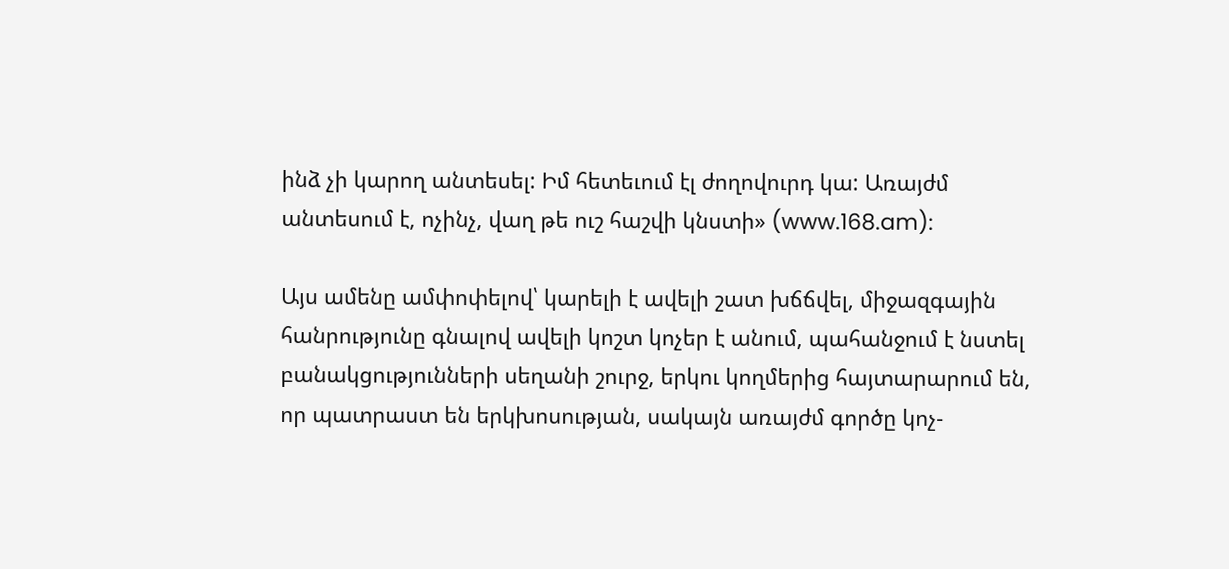ինձ չի կարող անտեսել: Իմ հետեւում էլ ժողովուրդ կա: Առայժմ անտեսում է, ոչինչ, վաղ թե ուշ հաշվի կնստի» (www.168.am):

Այս ամենը ամփոփելով՝ կարելի է ավելի շատ խճճվել, միջազգային հանրությունը գնալով ավելի կոշտ կոչեր է անում, պահանջում է նստել բանակցությունների սեղանի շուրջ, երկու կողմերից հայտարարում են, որ պատրաստ են երկխոսության, սակայն առայժմ գործը կոչ-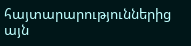հայտարարություններից այն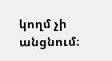կողմ չի անցնում։